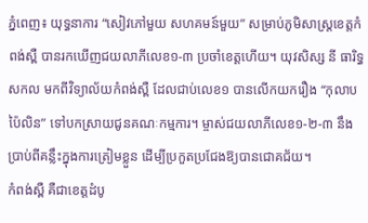ភ្នំពេញ៖ យុទ្ធនាការ “សៀវភៅមួយ សហគមន៍មួយ” សម្រាប់ភូមិសាស្ត្រខេត្តកំពង់ស្ពឺ បានរកឃើញជយលាភីលេខ១-៣ ប្រចាំខេត្តហើយ។ យុវសិស្ស នី ធារិទ្ធសកល មកពីវិទ្យាល័យកំពង់ស្ពឺ ដែលជាប់លេខ១ បានលើកយករឿង “កុលាបប៉ៃលិន” ទៅបកស្រាយជូនគណៈកម្មការ។ ម្ចាស់ជយលាភីលេខ១-២-៣ នឹងប្រាប់ពីគន្លឹះក្នុងការត្រៀមខ្លួន ដើម្បីប្រកួតប្រជែងឱ្យបានជោគជ័យ។
កំពង់ស្ពឺ គឺជាខេត្តដំបូ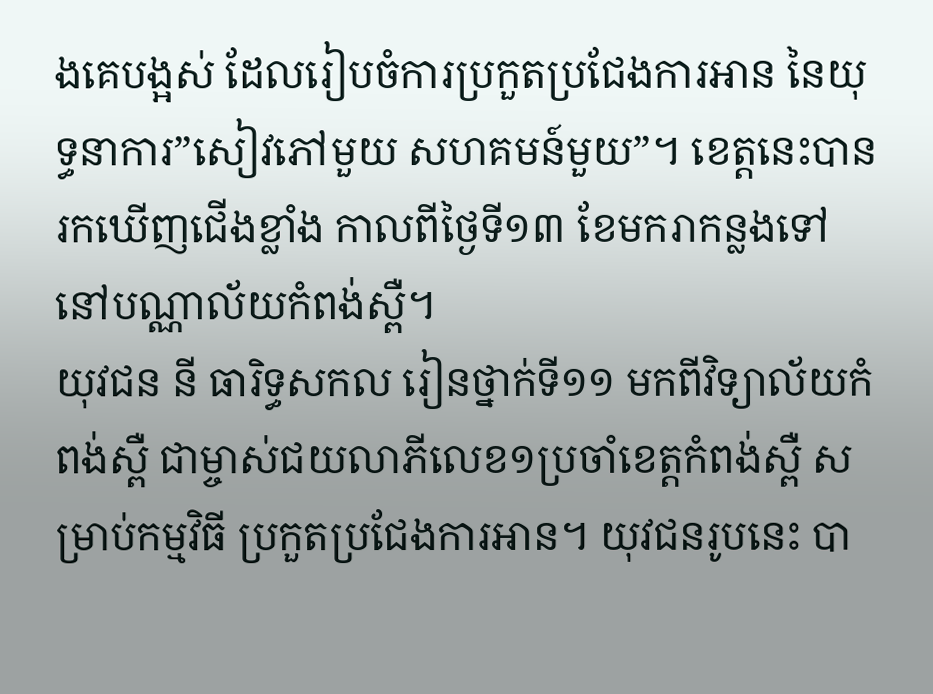ងគេបង្អស់ ដែលរៀបចំការប្រកួតប្រជែងការអាន នៃយុទ្ធនាការ”សៀវភៅមួយ សហគមន៍មួយ”។ ខេត្តនេះបានរកឃើញជើងខ្លាំង កាលពីថ្ងៃទី១៣ ខែមករាកន្លងទៅ នៅបណ្ណាល័យកំពង់ស្ពឺ។
យុវជន នី ធារិទ្ធសកល រៀនថ្នាក់ទី១១ មកពីវិទ្យាល័យកំពង់ស្ពឺ ជាម្ចាស់ជយលាភីលេខ១ប្រចាំខេត្តកំពង់ស្ពឺ សម្រាប់កម្មវិធី ប្រកួតប្រជែងការអាន។ យុវជនរូបនេះ បា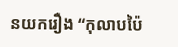នយករឿង “កុលាបប៉ៃ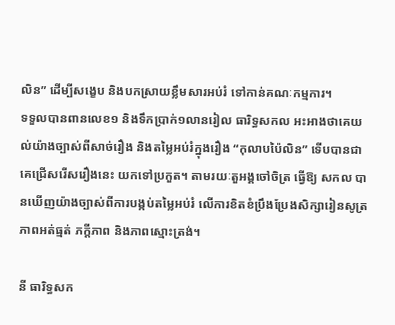លិន” ដើម្បីសង្ខេប និងបកស្រាយខ្លឹមសារអប់រំ ទៅកាន់គណៈកម្មការ។
ទទួលបានពានលេខ១ និងទឹកប្រាក់១លានរៀល ធារិទ្ធសកល អះអាងថាគេយល់យ៉ាងច្បាស់ពីសាច់រឿង និងតម្លៃអប់រំក្នុងរឿង “កុលាបប៉ៃលិន” ទើបបានជាគេជ្រើសរើសរឿងនេះ យកទៅប្រកួត។ តាមរយៈតួអង្គចៅចិត្រ ធ្វើឱ្យ សកល បានឃើញយ៉ាងច្បាស់ពីការបង្កប់តម្លៃអប់រំ លើការខិតខំប្រឹងប្រែងសិក្សារៀនសូត្រ ភាពអត់ធ្មត់ ភក្ដីភាព និងភាពស្មោះត្រង់។

នី ធារិទ្ធសក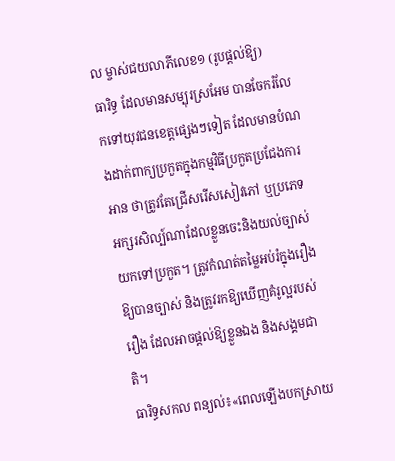ល ម្ចាស់ជយលាភីលេខ១ (រូបផ្ដល់ឱ្យ)
ធារិទ្ធ ដែលមានសម្បុរស្រអែម បានចែករំលែកទៅយុវជនខេត្តផ្សេងៗទៀត ដែលមានបំណងដាក់ពាក្យប្រកួតក្នុងកម្មវិធីប្រកួតប្រជែងការអាន ថាត្រូវតែជ្រើសរើសសៀវភៅ ឬប្រភេទអក្សរសិល្ប៍ណាដែលខ្លួនចេះនិងយល់ច្បាស់ យកទៅប្រកួត។ ត្រូវកំណត់តម្លៃអប់រំក្នុងរឿងឱ្យបានច្បាស់ និងត្រូវរកឱ្យឃើញគំរូល្អរបស់រឿង ដែលអាចផ្ដល់ឱ្យខ្លួនឯង និងសង្គមជាតិ។
ធារិទ្ធសកល ពន្យល់៖«ពេលឡើងបកស្រាយ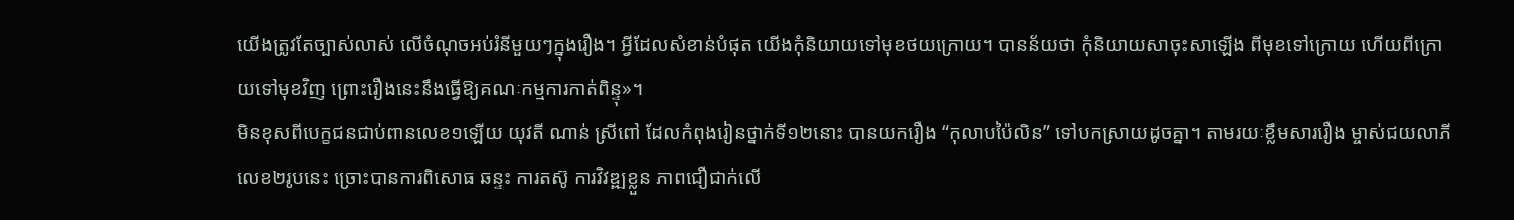យើងត្រូវតែច្បាស់លាស់ លើចំណុចអប់រំនីមួយៗក្នុងរឿង។ អ្វីដែលសំខាន់បំផុត យើងកុំនិយាយទៅមុខថយក្រោយ។ បានន័យថា កុំនិយាយសាចុះសាឡើង ពីមុខទៅក្រោយ ហើយពីក្រោយទៅមុខវិញ ព្រោះរឿងនេះនឹងធ្វើឱ្យគណៈកម្មការកាត់ពិន្ទុ»។
មិនខុសពីបេក្ខជនជាប់ពានលេខ១ឡើយ យុវតី ណាន់ ស្រីពៅ ដែលកំពុងរៀនថ្នាក់ទី១២នោះ បានយករឿង “កុលាបប៉ៃលិន” ទៅបកស្រាយដូចគ្នា។ តាមរយៈខ្លឹមសាររឿង ម្ចាស់ជយលាភីលេខ២រូបនេះ ច្រោះបានការពិសោធ ឆន្ទះ ការតស៊ូ ការវិវឌ្ឍខ្លួន ភាពជឿជាក់លើ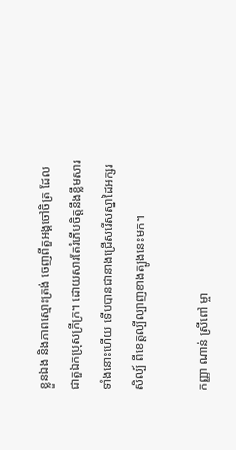ខ្លួនឯង និងភាពស្មោះត្រង់ ចេញពីតួអង្គចៅចិត្រ ដែលជាតួឯកប្រុសក្រីក្រ។ ដោយសារតែរំភើបចិត្តនឹងខ្លឹមសារទាំងនោះហើយ ទើបបានជានាងជ្រើសរើសស្នាដៃអក្សរសិល្ប៍ ពីខេត្តល្បីល្បាញខាងត្បូងនេះមក។

កញ្ញា ណាន់ ស្រីពៅ ម្ចា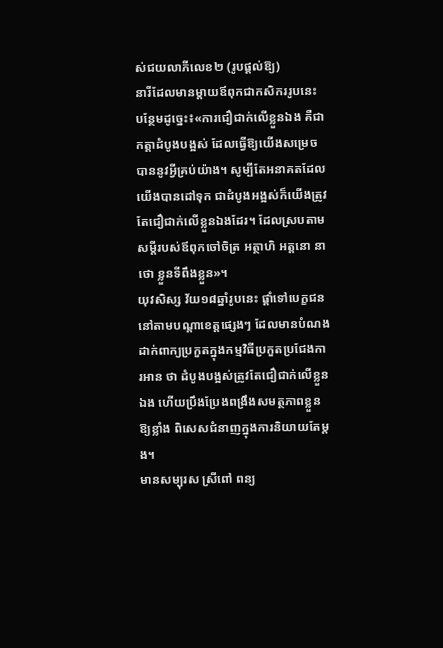ស់ជយលាភីលេខ២ (រូបផ្ដល់ឱ្យ)
នារីដែលមានម្ដាយឪពុកជាកសិកររូបនេះ បន្ថែមដូច្នេះ៖«ការជឿជាក់លើខ្លួនឯង គឺជាកត្តាដំបូងបង្អស់ ដែលធ្វើឱ្យយើងសម្រេចបាននូវអ្វីគ្រប់យ៉ាង។ សូម្បីតែអនាគតដែលយើងបានដៅទុក ជាដំបូងអង្អស់ក៏យើងត្រូវតែជឿជាក់លើខ្លួនឯងដែរ។ ដែលស្របតាមសម្ដីរបស់ឪពុកចៅចិត្រ អត្ថាហិ អត្តនោ នាថោ ខ្លួនទីពឹងខ្លួន»។
យុវសិស្ស វ័យ១៨ឆ្នាំរូបនេះ ផ្ដាំទៅបេក្ខជននៅតាមបណ្ដាខេត្តផ្សេងៗ ដែលមានបំណងដាក់ពាក្យប្រកួតក្នុងកម្មវិធីប្រកួតប្រជែងការអាន ថា ដំបូងបង្អស់ត្រូវតែជឿជាក់លើខ្លួនឯង ហើយប្រឹងប្រែងពង្រឹងសមត្ថភាពខ្លួនឱ្យខ្លាំង ពិសេសជំនាញក្នុងការនិយាយតែម្ដង។
មានសម្បុរស ស្រីពៅ ពន្យ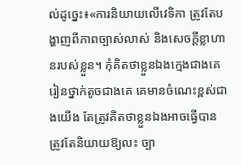ល់ដូច្នេះ៖«ការនិយាយលើវេទិកា ត្រូវតែបង្ហាញពីភាពច្បាស់លាស់ និងសេចក្ដីខ្លាហានរបស់ខ្លួន។ កុំគិតថាខ្លួនឯងក្មេងជាងគេ រៀនថ្នាក់តូចជាងគេ គេមានចំណេះខ្ពស់ជាងយើង តែត្រូវគិតថាខ្លួនឯងអាចធ្វើបាន ត្រូវតែនិយាយឱ្យលះ ច្បា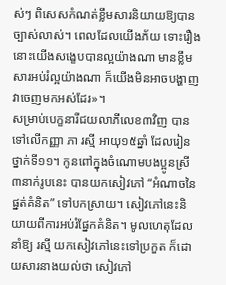ស់ៗ ពិសេសកំណត់ខ្លឹមសារនិយាយឱ្យបានច្បាស់លាស់។ ពេលដែលយើងភ័យ ទោះរឿងនោះយើងសង្ខេបបានល្អយ៉ាងណា មានខ្លឹមសារអប់រំល្អយ៉ាងណា ក៏យើងមិនអាចបង្ហាញវាចេញមកអស់ដែរ»។
សម្រាប់បេក្ខនារីជយលាភីលេខ៣វិញ បានទៅលើកញ្ញា ភា រស្មី អាយុ១៥ឆ្នាំ ដែលរៀនថ្នាក់ទី១១។ កូនពៅក្នុងចំណោមបងប្អូនស្រី៣នាក់រូបនេះ បានយកសៀវភៅ “អំណាចនៃផ្នត់គំនិត” ទៅបកស្រាយ។ សៀវភៅនេះនិយាយពីការអប់រំផ្នែកគំនិត។ មូលហេតុដែលនាំឱ្យ រស្មី យកសៀវភៅនេះទៅប្រកួត ក៏ដោយសារនាងយល់ថា សៀវភៅ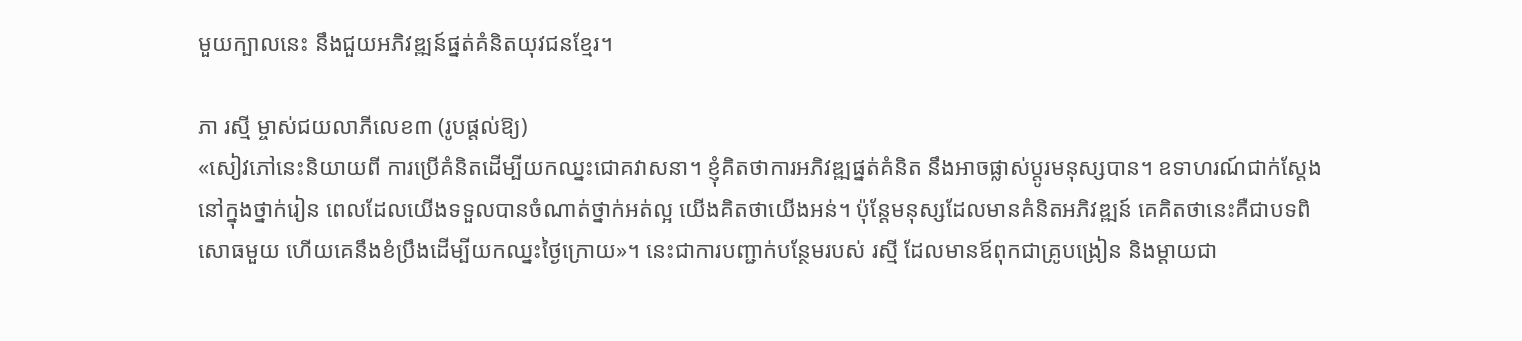មួយក្បាលនេះ នឹងជួយអភិវឌ្ឍន៍ផ្នត់គំនិតយុវជនខ្មែរ។

ភា រស្មី ម្ចាស់ជយលាភីលេខ៣ (រូបផ្ដល់ឱ្យ)
«សៀវភៅនេះនិយាយពី ការប្រើគំនិតដើម្បីយកឈ្នះជោគវាសនា។ ខ្ញុំគិតថាការអភិវឌ្ឍផ្នត់គំនិត នឹងអាចផ្លាស់ប្ដូរមនុស្សបាន។ ឧទាហរណ៍ជាក់ស្ដែង នៅក្នុងថ្នាក់រៀន ពេលដែលយើងទទួលបានចំណាត់ថ្នាក់អត់ល្អ យើងគិតថាយើងអន់។ ប៉ុន្តែមនុស្សដែលមានគំនិតអភិវឌ្ឍន៍ គេគិតថានេះគឺជាបទពិសោធមួយ ហើយគេនឹងខំប្រឹងដើម្បីយកឈ្នះថ្ងៃក្រោយ»។ នេះជាការបញ្ជាក់បន្ថែមរបស់ រស្មី ដែលមានឪពុកជាគ្រូបង្រៀន និងម្ដាយជា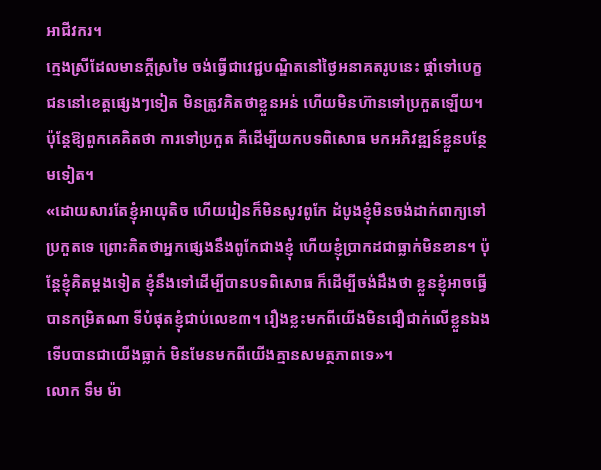អាជីវករ។
ក្មេងស្រីដែលមានក្ដីស្រមៃ ចង់ធ្វើជាវេជ្ជបណ្ឌិតនៅថ្ងៃអនាគតរូបនេះ ផ្ដាំទៅបេក្ខជននៅខេត្តផ្សេងៗទៀត មិនត្រូវគិតថាខ្លួនអន់ ហើយមិនហ៊ានទៅប្រកួតឡើយ។ ប៉ុន្តែឱ្យពួកគេគិតថា ការទៅប្រកួត គឺដើម្បីយកបទពិសោធ មកអភិវឌ្ឍន៍ខ្លួនបន្ថែមទៀត។
«ដោយសារតែខ្ញុំអាយុតិច ហើយរៀនក៏មិនសូវពូកែ ដំបូងខ្ញុំមិនចង់ដាក់ពាក្យទៅប្រកួតទេ ព្រោះគិតថាអ្នកផ្សេងនឹងពូកែជាងខ្ញុំ ហើយខ្ញុំប្រាកដជាធ្លាក់មិនខាន។ ប៉ុន្តែខ្ញុំគិតម្ដងទៀត ខ្ញុំនឹងទៅដើម្បីបានបទពិសោធ ក៏ដើម្បីចង់ដឹងថា ខ្លួនខ្ញុំអាចធ្វើបានកម្រិតណា ទីបំផុតខ្ញុំជាប់លេខ៣។ រឿងខ្លះមកពីយើងមិនជឿជាក់លើខ្លួនឯង ទើបបានជាយើងធ្លាក់ មិនមែនមកពីយើងគ្មានសមត្ថភាពទេ»។
លោក ទឹម ម៉ា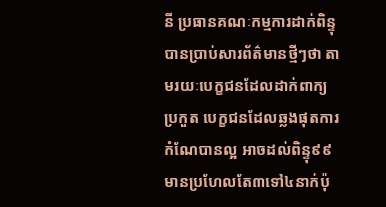នី ប្រធានគណៈកម្មការដាក់ពិន្ទុ បានប្រាប់សារព័ត៌មានថ្មីៗថា តាមរយៈបេក្ខជនដែលដាក់ពាក្យប្រកួត បេក្ខជនដែលឆ្លងផុតការកំណែបានល្អ អាចដល់ពិន្ទុ៩៩ មានប្រហែលតែ៣ទៅ៤នាក់ប៉ុ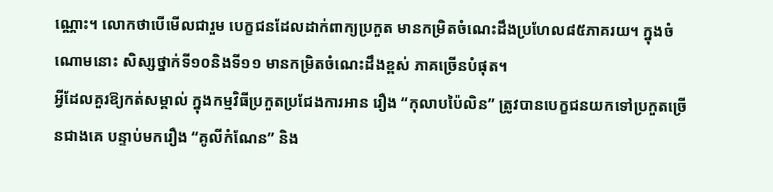ណ្ណោះ។ លោកថាបើមើលជារួម បេក្ខជនដែលដាក់ពាក្យប្រកួត មានកម្រិតចំណេះដឹងប្រហែល៨៥ភាគរយ។ ក្នុងចំណោមនោះ សិស្សថ្នាក់ទី១០និងទី១១ មានកម្រិតចំណេះដឹងខ្ពស់ ភាគច្រើនបំផុត។
អ្វីដែលគួរឱ្យកត់សម្គាល់ ក្នុងកម្មវិធីប្រកួតប្រជែងការអាន រឿង “កុលាបប៉ៃលិន” ត្រូវបានបេក្ខជនយកទៅប្រកួតច្រើនជាងគេ បន្ទាប់មករឿង “គូលីកំណែន” និង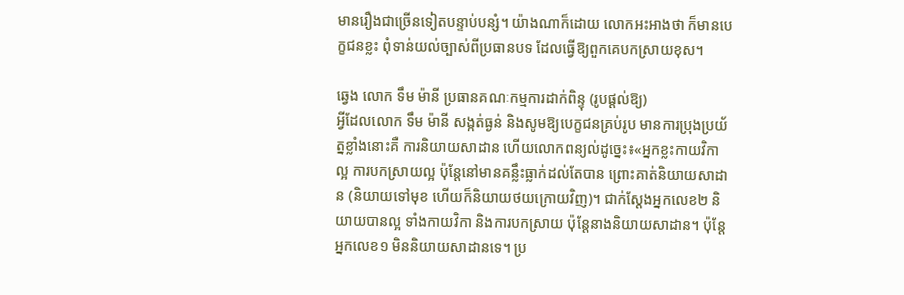មានរឿងជាច្រើនទៀតបន្ទាប់បន្សំ។ យ៉ាងណាក៏ដោយ លោកអះអាងថា ក៏មានបេក្ខជនខ្លះ ពុំទាន់យល់ច្បាស់ពីប្រធានបទ ដែលធ្វើឱ្យពួកគេបកស្រាយខុស។

ឆ្វេង លោក ទឹម ម៉ានី ប្រធានគណៈកម្មការដាក់ពិន្ទុ (រូបផ្ដល់ឱ្យ)
អ្វីដែលលោក ទឹម ម៉ានី សង្កត់ធ្ងន់ និងសូមឱ្យបេក្ខជនគ្រប់រូប មានការប្រុងប្រយ័ត្នខ្លាំងនោះគឺ ការនិយាយសាដាន ហើយលោកពន្យល់ដូច្នេះ៖«អ្នកខ្លះកាយវិកាល្អ ការបកស្រាយល្អ ប៉ុន្តែនៅមានគន្លឹះធ្លាក់ដល់តែបាន ព្រោះគាត់និយាយសាដាន (និយាយទៅមុខ ហើយក៏និយាយថយក្រោយវិញ)។ ជាក់ស្តែងអ្នកលេខ២ និយាយបានល្អ ទាំងកាយវិកា និងការបកស្រាយ ប៉ុន្តែនាងនិយាយសាដាន។ ប៉ុន្តែអ្នកលេខ១ មិននិយាយសាដានទេ។ ប្រ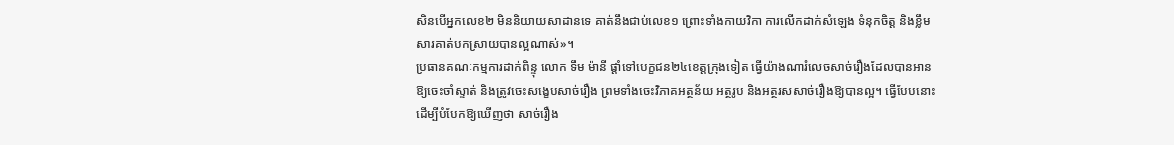សិនបើអ្នកលេខ២ មិននិយាយសាដានទេ គាត់នឹងជាប់លេខ១ ព្រោះទាំងកាយវិកា ការលើកដាក់សំឡេង ទំនុកចិត្ត និងខ្លឹមសារគាត់បកស្រាយបានល្អណាស់»។
ប្រធានគណៈកម្មការដាក់ពិន្ទុ លោក ទឹម ម៉ានី ផ្ដាំទៅបេក្ខជន២៤ខេត្តក្រុងទៀត ធ្វើយ៉ាងណារំលេចសាច់រឿងដែលបានអានឱ្យចេះចាំស្ទាត់ និងត្រូវចេះសង្ខេបសាច់រឿង ព្រមទាំងចេះវិភាគអត្ថន័យ អត្ថរូប និងអត្ថរសសាច់រឿងឱ្យបានល្អ។ ធ្វើបែបនោះ ដើម្បីបំបែកឱ្យឃើញថា សាច់រឿង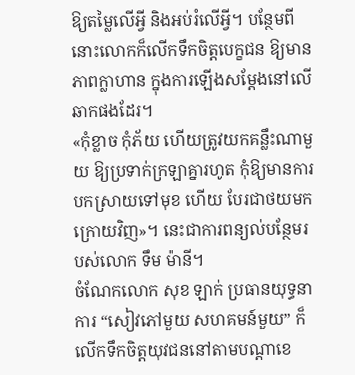ឱ្យតម្លៃលើអ្វី និងអប់រំលើអ្វី។ បន្ថែមពីនោះលោកក៏លើកទឹកចិត្តបេក្ខជន ឱ្យមានភាពក្លាហាន ក្នុងការឡើងសម្ដែងនៅលើឆាកផងដែរ។
«កុំខ្លាច កុំភ័យ ហើយត្រូវយកគន្លឹះណាមួយ ឱ្យប្រទាក់ក្រឡាគ្នារហូត កុំឱ្យមានការបកស្រាយទៅមុខ ហើយ បែរជាថយមកក្រោយវិញ»។ នេះជាការពន្យល់បន្ថែមរបស់លោក ទឹម ម៉ានី។
ចំណែកលោក សុខ ឡាក់ ប្រធានយុទ្ធនាការ “សៀវភៅមួយ សហគមន៍មួយ” ក៏លើកទឹកចិត្តយុវជននៅតាមបណ្ដាខេ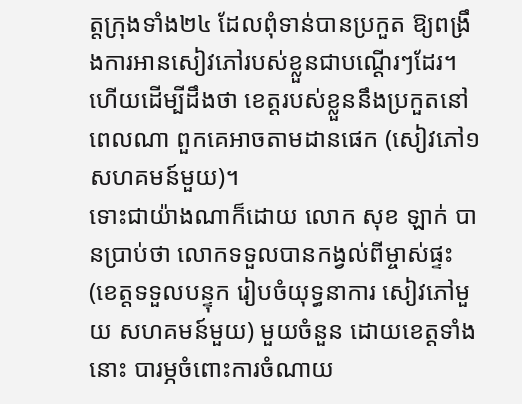ត្តក្រុងទាំង២៤ ដែលពុំទាន់បានប្រកួត ឱ្យពង្រឹងការអានសៀវភៅរបស់ខ្លួនជាបណ្ដើរៗដែរ។ ហើយដើម្បីដឹងថា ខេត្តរបស់ខ្លួននឹងប្រកួតនៅពេលណា ពួកគេអាចតាមដានផេក (សៀវភៅ១ សហគមន៍មួយ)។
ទោះជាយ៉ាងណាក៏ដោយ លោក សុខ ឡាក់ បានប្រាប់ថា លោកទទួលបានកង្វល់ពីម្ចាស់ផ្ទះ(ខេត្តទទួលបន្ទុក រៀបចំយុទ្ធនាការ សៀវភៅមួយ សហគមន៍មួយ) មួយចំនួន ដោយខេត្តទាំងនោះ បារម្ភចំពោះការចំណាយ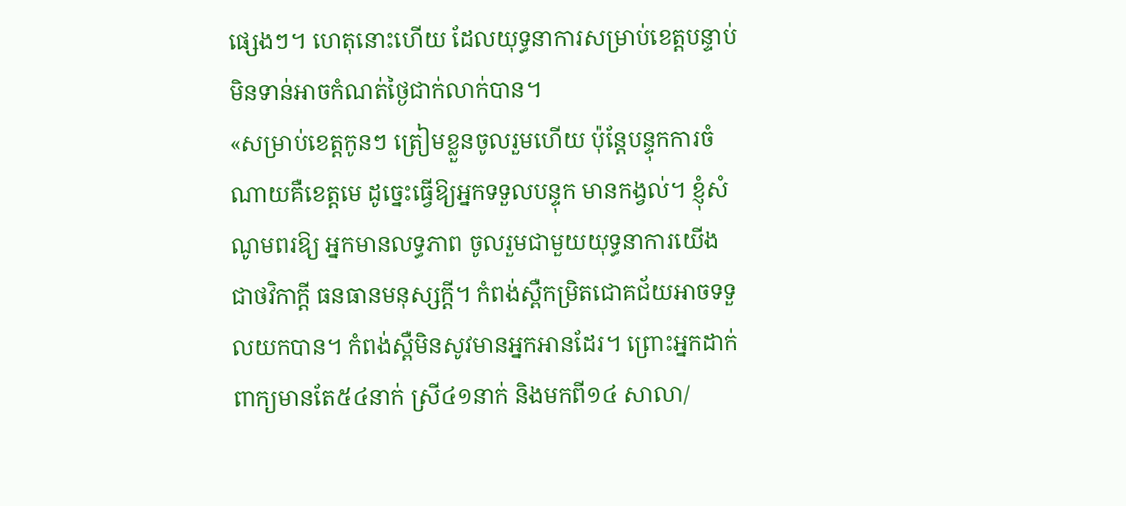ផ្សេងៗ។ ហេតុនោះហើយ ដែលយុទ្ធនាការសម្រាប់ខេត្តបន្ទាប់ មិនទាន់អាចកំណត់ថ្ងៃជាក់លាក់បាន។
«សម្រាប់ខេត្តកូនៗ ត្រៀមខ្លួនចូលរួមហើយ ប៉ុន្តែបន្ទុកការចំណាយគឺខេត្តមេ ដូច្នេះធ្វើឱ្យអ្នកទទួលបន្ទុក មានកង្វល់។ ខ្ញុំសំណូមពរឱ្យ អ្នកមានលទ្ធភាព ចូលរួមជាមួយយុទ្ធនាការយើង ជាថវិកាក្ដី ធនធានមនុស្សក្ដី។ កំពង់ស្ពឺកម្រិតជោគជ័យអាចទទួលយកបាន។ កំពង់ស្ពឺមិនសូវមានអ្នកអានដែរ។ ព្រោះអ្នកដាក់ពាក្យមានតែ៥៤នាក់ ស្រី៤១នាក់ និងមកពី១៤ សាលា/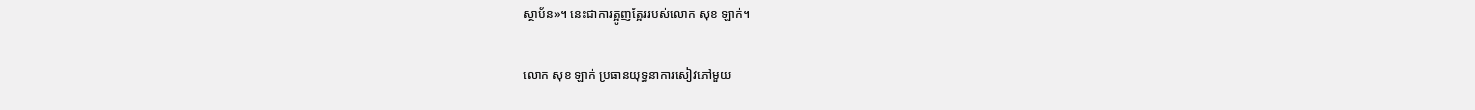ស្ថាប័ន»។ នេះជាការត្អូញត្អែររបស់លោក សុខ ឡាក់។

លោក សុខ ឡាក់ ប្រធានយុទ្ធនាការសៀវភៅមួយ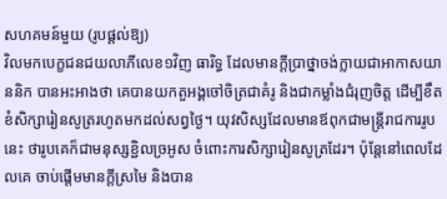សហគមន៍មួយ (រូបផ្ដល់ឱ្យ)
វិលមកបេក្ខជនជយលាភីលេខ១វិញ ធារិទ្ធ ដែលមានក្ដីប្រាថ្នាចង់ក្លាយជាអាកាសយាននិក បានអះអាងថា គេបានយកតួអង្គចៅចិត្រជាគំរូ និងជាកម្លាំងជំរុញចិត្ត ដើម្បីខឹតខំសិក្សារៀនសូត្ររហូតមកដល់សព្វថ្ងៃ។ យុវសិស្សដែលមានឪពុកជាមន្ត្រីរាជការរូបនេះ ថារូបគេក៏ជាមនុស្សខ្ជិលច្រអូស ចំពោះការសិក្សារៀនសូត្រដែរ។ ប៉ុន្តែនៅពេលដែលគេ ចាប់ផ្ដើមមានក្ដីស្រមៃ និងបាន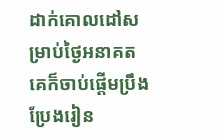ដាក់គោលដៅសម្រាប់ថ្ងៃអនាគត គេក៏ចាប់ផ្ដើមប្រឹងប្រែងរៀន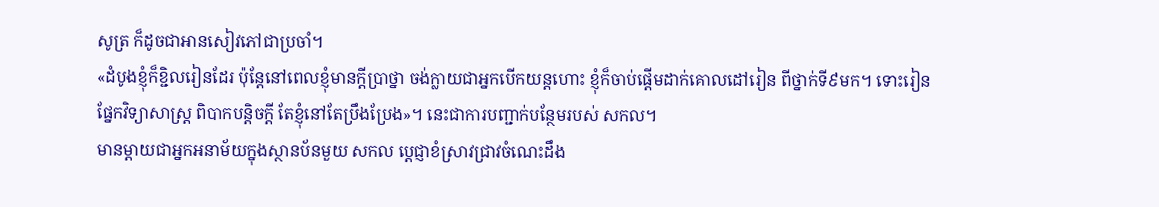សូត្រ ក៏ដូចជាអានសៀវភៅជាប្រចាំ។
«ដំបូងខ្ញុំក៏ខ្ជិលរៀនដែរ ប៉ុន្តែនៅពេលខ្ញុំមានក្ដីប្រាថ្នា ចង់ក្លាយជាអ្នកបើកយន្តហោះ ខ្ញុំក៏ចាប់ផ្ដើមដាក់គោលដៅរៀន ពីថ្នាក់ទី៩មក។ ទោះរៀនផ្នែកវិទ្យាសាស្ត្រ ពិបាកបន្តិចក្ដី តែខ្ញុំនៅតែប្រឹងប្រែង»។ នេះជាការបញ្ជាក់បន្ថែមរបស់ សកល។
មានម្ដាយជាអ្នកអនាម័យក្នុងស្ថានប័នមួយ សកល ប្ដេជ្ញាខំស្រាវជ្រាវចំណេះដឹង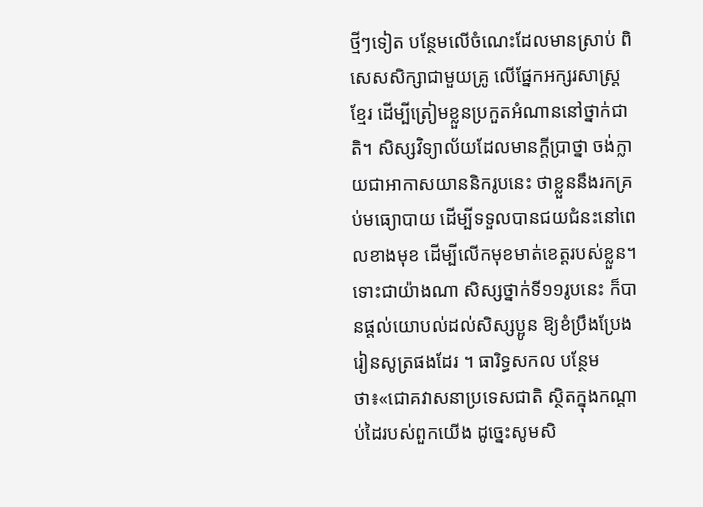ថ្មីៗទៀត បន្ថែមលើចំណេះដែលមានស្រាប់ ពិសេសសិក្សាជាមួយគ្រូ លើផ្នែកអក្សរសាស្ត្រខ្មែរ ដើម្បីត្រៀមខ្លួនប្រកួតអំណាននៅថ្នាក់ជាតិ។ សិស្សវិទ្យាល័យដែលមានក្ដីប្រាថ្នា ចង់ក្លាយជាអាកាសយាននិករូបនេះ ថាខ្លួននឹងរកគ្រប់មធ្យោបាយ ដើម្បីទទួលបានជយជំនះនៅពេលខាងមុខ ដើម្បីលើកមុខមាត់ខេត្តរបស់ខ្លួន។
ទោះជាយ៉ាងណា សិស្សថ្នាក់ទី១១រូបនេះ ក៏បានផ្ដល់យោបល់ដល់សិស្សប្អូន ឱ្យខំប្រឹងប្រែងរៀនសូត្រផងដែរ ។ ធារិទ្ធសកល បន្ថែមថា៖«ជោគវាសនាប្រទេសជាតិ ស្ថិតក្នុងកណ្ដាប់ដៃរបស់ពួកយើង ដូច្នេះសូមសិ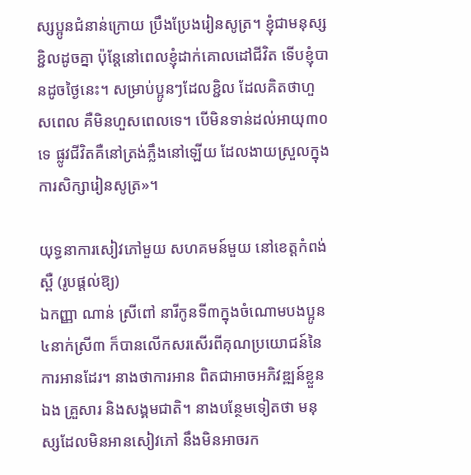ស្សប្អូនជំនាន់ក្រោយ ប្រឹងប្រែងរៀនសូត្រ។ ខ្ញុំជាមនុស្សខ្ជិលដូចគ្នា ប៉ុន្តែនៅពេលខ្ញុំដាក់គោលដៅជីវិត ទើបខ្ញុំបានដូចថ្ងៃនេះ។ សម្រាប់ប្អូនៗដែលខ្ជិល ដែលគិតថាហួសពេល គឺមិនហួសពេលទេ។ បើមិនទាន់ដល់អាយុ៣០ទេ ផ្លូវជីវិតគឺនៅត្រង់ភ្លឹងនៅឡើយ ដែលងាយស្រួលក្នុងការសិក្សារៀនសូត្រ»។

យុទ្ធនាការសៀវភៅមួយ សហគមន៍មួយ នៅខេត្តកំពង់ស្ពឺ (រូបផ្ដល់ឱ្យ)
ឯកញ្ញា ណាន់ ស្រីពៅ នារីកូនទី៣ក្នុងចំណោមបងប្អូន៤នាក់ស្រី៣ ក៏បានលើកសរសើរពីគុណប្រយោជន៍នៃការអានដែរ។ នាងថាការអាន ពិតជាអាចអភិវឌ្ឍន៍ខ្លួនឯង គ្រួសារ និងសង្គមជាតិ។ នាងបន្ថែមទៀតថា មនុស្សដែលមិនអានសៀវភៅ នឹងមិនអាចរក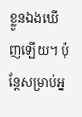ខ្លួនឯងឃើញឡើយ។ ប៉ុន្តែសម្រាប់អ្ន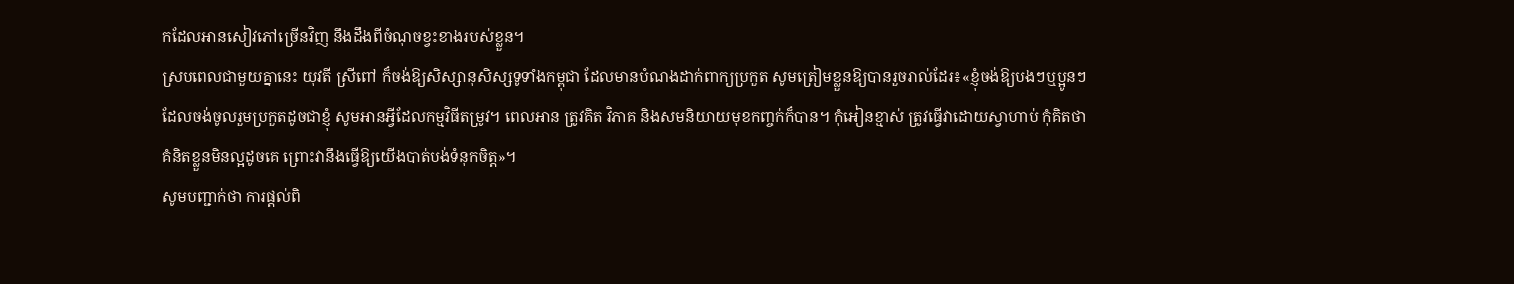កដែលអានសៀវភៅច្រើនវិញ នឹងដឹងពីចំណុចខ្វះខាងរបស់ខ្លួន។
ស្របពេលជាមួយគ្នានេះ យុវតី ស្រីពៅ ក៏ចង់ឱ្យសិស្សានុសិស្សទូទាំងកម្ពុជា ដែលមានបំណងដាក់ពាក្យប្រកួត សូមត្រៀមខ្លួនឱ្យបានរួចរាល់ដែរ៖«ខ្ញុំចង់ឱ្យបងៗឬប្អូនៗ ដែលចង់ចូលរួមប្រកួតដូចជាខ្ញុំ សូមអានអ្វីដែលកម្មវិធីតម្រូវ។ ពេលអាន ត្រូវគិត វិភាគ និងសមនិយាយមុខកញ្ចក់ក៏បាន។ កុំអៀនខ្មាស់ ត្រូវធ្វើវាដោយស្វាហាប់ កុំគិតថាគំនិតខ្លួនមិនល្អដូចគេ ព្រោះវានឹងធ្វើឱ្យយើងបាត់បង់ទំនុកចិត្ត»។
សូមបញ្ជាក់ថា ការផ្ដល់ពិ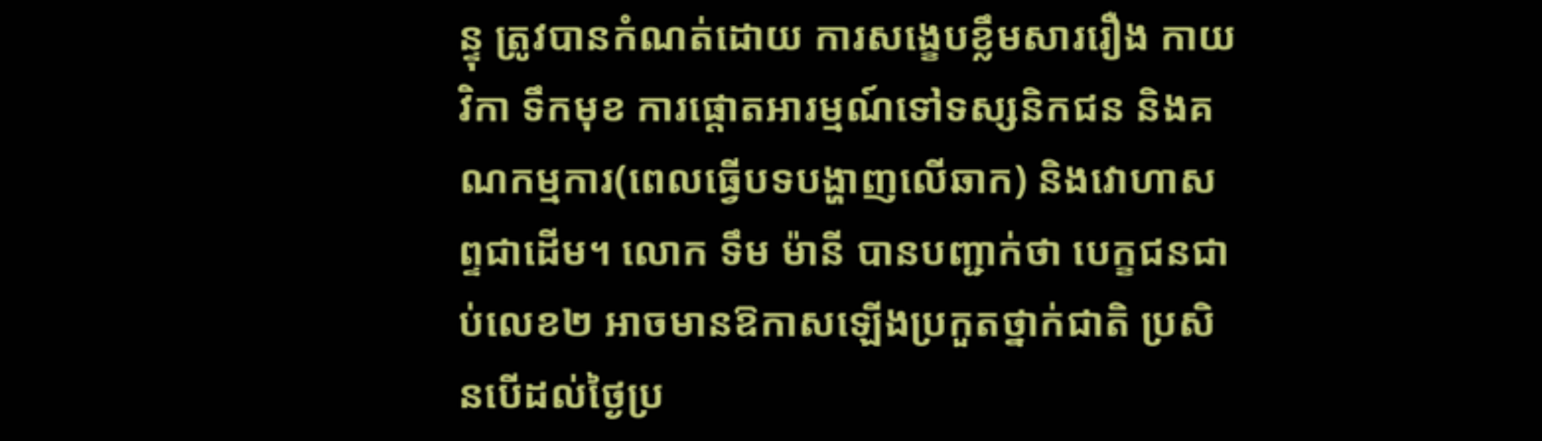ន្ទុ ត្រូវបានកំណត់ដោយ ការសង្ខេបខ្លឹមសាររឿង កាយវិកា ទឹកមុខ ការផ្ដោតអារម្មណ៍ទៅទស្សនិកជន និងគណកម្មការ(ពេលធ្វើបទបង្ហាញលើឆាក) និងវោហាសព្ទជាដើម។ លោក ទឹម ម៉ានី បានបញ្ជាក់ថា បេក្ខជនជាប់លេខ២ អាចមានឱកាសឡើងប្រកួតថ្នាក់ជាតិ ប្រសិនបើដល់ថ្ងៃប្រ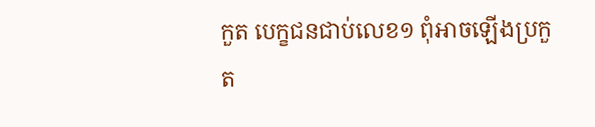កួត បេក្ខជនជាប់លេខ១ ពុំអាចឡើងប្រកួត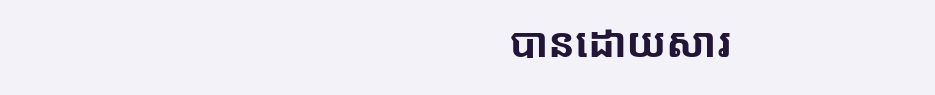បានដោយសារ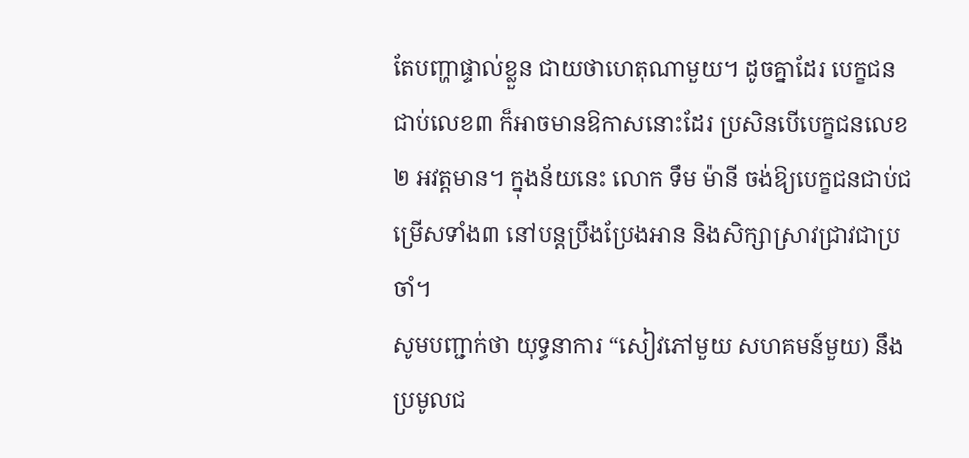តែបញ្ហាផ្ទាល់ខ្លួន ជាយថាហេតុណាមួយ។ ដូចគ្នាដែរ បេក្ខជនជាប់លេខ៣ ក៏អាចមានឱកាសនោះដែរ ប្រសិនបើបេក្ខជនលេខ២ អវត្តមាន។ ក្នុងន័យនេះ លោក ទឹម ម៉ានី ចង់ឱ្យបេក្ខជនជាប់ជម្រើសទាំង៣ នៅបន្តប្រឹងប្រែងអាន និងសិក្សាស្រាវជ្រាវជាប្រចាំ។
សូមបញ្ជាក់ថា យុទ្ធនាការ “សៀវភៅមួយ សហគមន៍មួយ) នឹងប្រមូលជ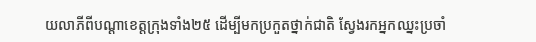យលាភីពីបណ្ដាខេត្តក្រុងទាំង២៥ ដើម្បីមកប្រកួតថ្នាក់ជាតិ ស្វែងរកអ្នកឈ្នះប្រចាំ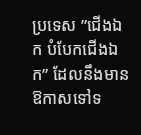ប្រទេស ”ជើងឯក បំបែកជើងឯក” ដែលនឹងមានឱកាសទៅទ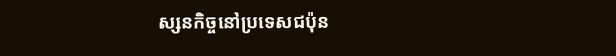ស្សនកិច្ចនៅប្រទេសជប៉ុន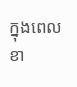ក្នុងពេលខា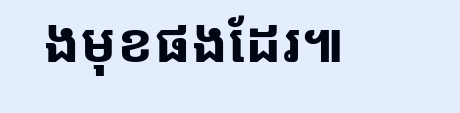ងមុខផងដែរ៕